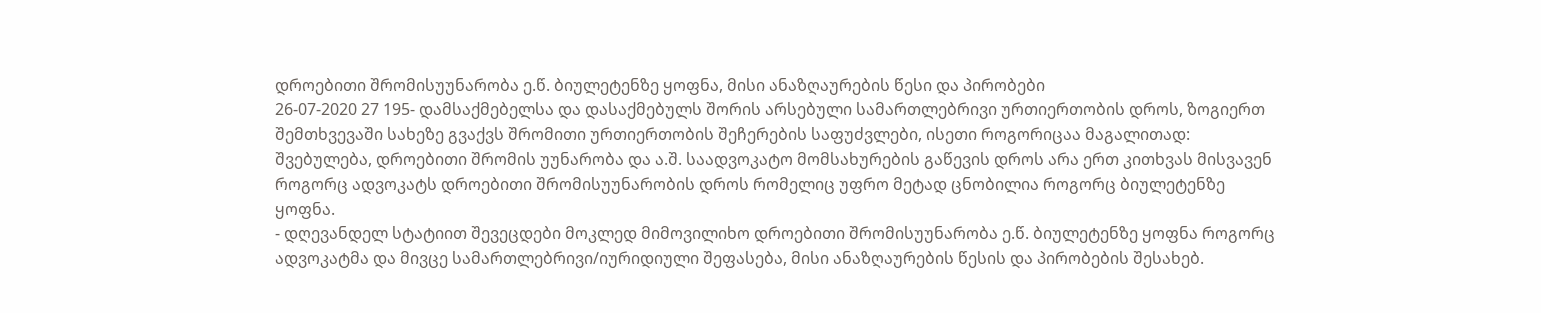დროებითი შრომისუუნარობა ე.წ. ბიულეტენზე ყოფნა, მისი ანაზღაურების წესი და პირობები
26-07-2020 27 195- დამსაქმებელსა და დასაქმებულს შორის არსებული სამართლებრივი ურთიერთობის დროს, ზოგიერთ შემთხვევაში სახეზე გვაქვს შრომითი ურთიერთობის შეჩერების საფუძვლები, ისეთი როგორიცაა მაგალითად: შვებულება, დროებითი შრომის უუნარობა და ა.შ. საადვოკატო მომსახურების გაწევის დროს არა ერთ კითხვას მისვავენ როგორც ადვოკატს დროებითი შრომისუუნარობის დროს რომელიც უფრო მეტად ცნობილია როგორც ბიულეტენზე ყოფნა.
- დღევანდელ სტატიით შევეცდები მოკლედ მიმოვილიხო დროებითი შრომისუუნარობა ე.წ. ბიულეტენზე ყოფნა როგორც ადვოკატმა და მივცე სამართლებრივი/იურიდიული შეფასება, მისი ანაზღაურების წესის და პირობების შესახებ.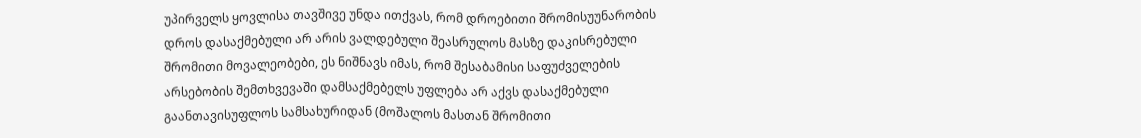უპირველს ყოვლისა თავშივე უნდა ითქვას, რომ დროებითი შრომისუუნარობის დროს დასაქმებული არ არის ვალდებული შეასრულოს მასზე დაკისრებული შრომითი მოვალეობები, ეს ნიშნავს იმას, რომ შესაბამისი საფუძველების არსებობის შემთხვევაში დამსაქმებელს უფლება არ აქვს დასაქმებული გაანთავისუფლოს სამსახურიდან (მოშალოს მასთან შრომითი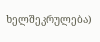ხელშეკრულება)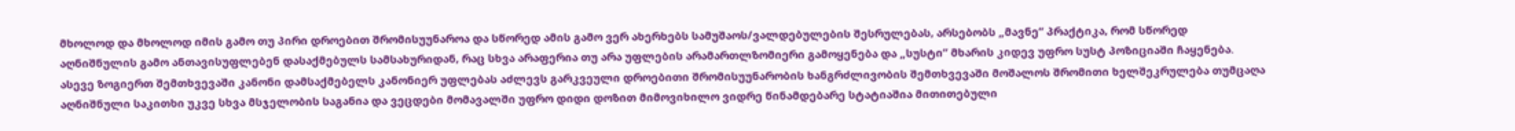მხოლოდ და მხოლოდ იმის გამო თუ პირი დროებით შრომისუუნაროა და სწორედ ამის გამო ვერ ახერხებს სამუშაოს/ვალდებულების შესრულებას, არსებობს „მავნე“ პრაქტიკა, რომ სწორედ აღნიშნულის გამო ანთავისუფლებენ დასაქმებულს სამსახურიდან, რაც სხვა არაფერია თუ არა უფლების არამართლზომიერი გამოყენება და „სუსტი“ მხარის კიდევ უფრო სუსტ პოზიციაში ჩაყენება. ასევე ზოგიერთ შემთხვევაში კანონი დამსაქმებელს კანონიერ უფლებას აძლევს გარკვეული დროებითი შრომისუუნარობის ხანგრძლივობის შემთხვევაში მოშალოს შრომითი ხელშეკრულება თუმცაღა აღნიშნული საკითხი უკვე სხვა მსჯელობის საგანია და ვეცდები მომავალში უფრო დიდი დოზით მიმოვიხილო ვიდრე წინამდებარე სტატიაშია მითითებული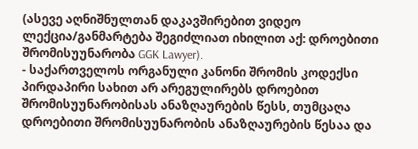(ასევე აღნიშნულთან დაკავშირებით ვიდეო ლექცია/განმარტება შეგიძლიათ იხილით აქ: დროებითი შრომისუუნარობა GGK Lawyer).
- საქართველოს ორგანული კანონი შრომის კოდექსი პირდაპირი სახით არ არეგულირებს დროებით შრომისუუნარობისას ანაზღაურების წესს, თუმცაღა დროებითი შრომისუუნარობის ანაზღაურების წესაა და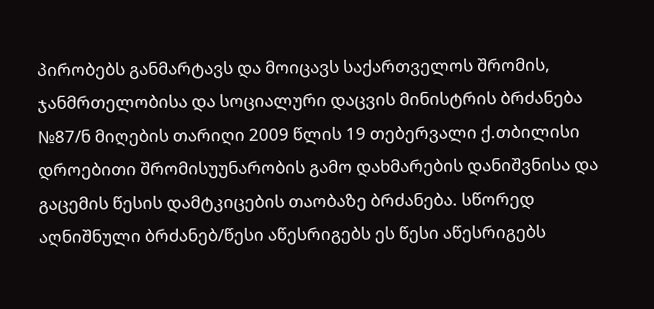პირობებს განმარტავს და მოიცავს საქართველოს შრომის, ჯანმრთელობისა და სოციალური დაცვის მინისტრის ბრძანება №87/ნ მიღების თარიღი 2009 წლის 19 თებერვალი ქ.თბილისი დროებითი შრომისუუნარობის გამო დახმარების დანიშვნისა და გაცემის წესის დამტკიცების თაობაზე ბრძანება. სწორედ აღნიშნული ბრძანებ/წესი აწესრიგებს ეს წესი აწესრიგებს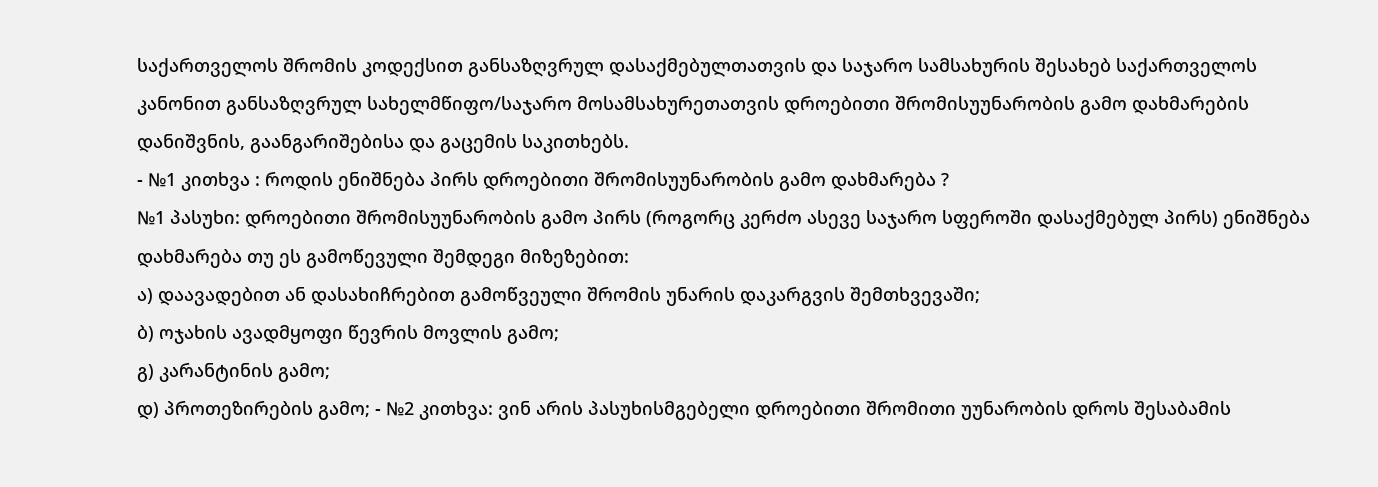საქართველოს შრომის კოდექსით განსაზღვრულ დასაქმებულთათვის და საჯარო სამსახურის შესახებ საქართველოს კანონით განსაზღვრულ სახელმწიფო/საჯარო მოსამსახურეთათვის დროებითი შრომისუუნარობის გამო დახმარების დანიშვნის, გაანგარიშებისა და გაცემის საკითხებს.
- №1 კითხვა : როდის ენიშნება პირს დროებითი შრომისუუნარობის გამო დახმარება ?
№1 პასუხი: დროებითი შრომისუუნარობის გამო პირს (როგორც კერძო ასევე საჯარო სფეროში დასაქმებულ პირს) ენიშნება დახმარება თუ ეს გამოწევული შემდეგი მიზეზებით:
ა) დაავადებით ან დასახიჩრებით გამოწვეული შრომის უნარის დაკარგვის შემთხვევაში;
ბ) ოჯახის ავადმყოფი წევრის მოვლის გამო;
გ) კარანტინის გამო;
დ) პროთეზირების გამო; - №2 კითხვა: ვინ არის პასუხისმგებელი დროებითი შრომითი უუნარობის დროს შესაბამის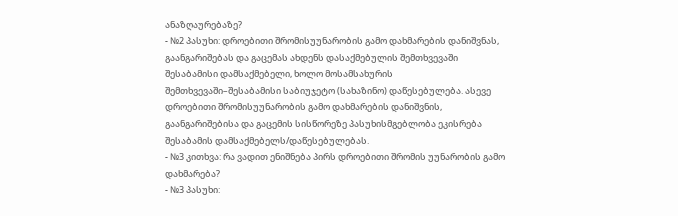ანაზღაურებაზე?
- №2 პასუხი: დროებითი შრომისუუნარობის გამო დახმარების დანიშვნას, გაანგარიშებას და გაცემას ახდენს დასაქმებულის შემთხვევაში შესაბამისი დამსაქმებელი, ხოლო მოსამსახურის შემთხვევაში–შესაბამისი საბიუჯეტო (სახაზინო) დაწესებულება. ასევე დროებითი შრომისუუნარობის გამო დახმარების დანიშვნის, გაანგარიშებისა და გაცემის სისწორეზე პასუხისმგებლობა ეკისრება შესაბამის დამსაქმებელს/დაწესებულებას.
- №3 კითხვა: რა ვადით ენიშნება პირს დროებითი შრომის უუნარობის გამო დახმარება?
- №3 პასუხი: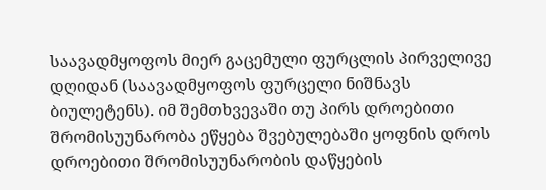საავადმყოფოს მიერ გაცემული ფურცლის პირველივე დღიდან (საავადმყოფოს ფურცელი ნიშნავს ბიულეტენს). იმ შემთხვევაში თუ პირს დროებითი შრომისუუნარობა ეწყება შვებულებაში ყოფნის დროს დროებითი შრომისუუნარობის დაწყების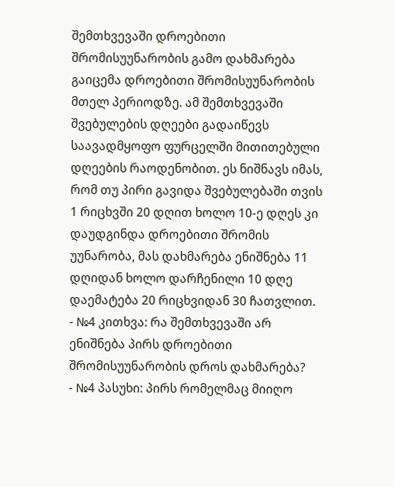შემთხვევაში დროებითი შრომისუუნარობის გამო დახმარება გაიცემა დროებითი შრომისუუნარობის მთელ პერიოდზე. ამ შემთხვევაში შვებულების დღეები გადაიწევს საავადმყოფო ფურცელში მითითებული დღეების რაოდენობით. ეს ნიშნავს იმას, რომ თუ პირი გავიდა შვებულებაში თვის 1 რიცხვში 20 დღით ხოლო 10-ე დღეს კი დაუდგინდა დროებითი შრომის უუნარობა, მას დახმარება ენიშნება 11 დღიდან ხოლო დარჩენილი 10 დღე დაემატება 20 რიცხვიდან 30 ჩათვლით.
- №4 კითხვა: რა შემთხვევაში არ ენიშნება პირს დროებითი შრომისუუნარობის დროს დახმარება?
- №4 პასუხი: პირს რომელმაც მიიღო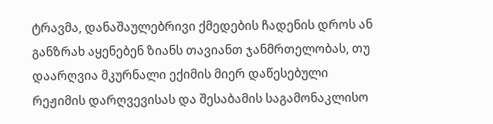ტრავმა, დანაშაულებრივი ქმედების ჩადენის დროს ან განზრახ აყენებენ ზიანს თავიანთ ჯანმრთელობას, თუ დაარღვია მკურნალი ექიმის მიერ დაწესებული რეჟიმის დარღვევისას და შესაბამის საგამონაკლისო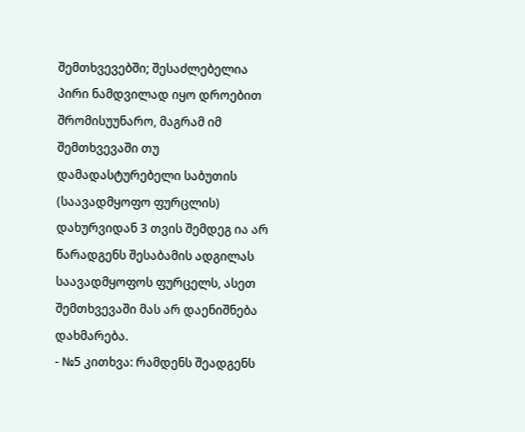შემთხვევებში; შესაძლებელია პირი ნამდვილად იყო დროებით შრომისუუნარო, მაგრამ იმ შემთხვევაში თუ დამადასტურებელი საბუთის (საავადმყოფო ფურცლის) დახურვიდან 3 თვის შემდეგ ია არ წარადგენს შესაბამის ადგილას საავადმყოფოს ფურცელს, ასეთ შემთხვევაში მას არ დაენიშნება დახმარება.
- №5 კითხვა: რამდენს შეადგენს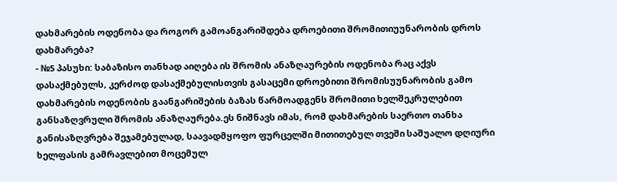დახმარების ოდენობა და როგორ გამოანგარიშდება დროებითი შრომითიუუნარობის დროს დახმარება?
- №5 პასუხი: საბაზისო თანხად აიღება ის შრომის ანაზღაურების ოდენობა რაც აქვს დასაქმებულს, კერძოდ დასაქმებულისთვის გასაცემი დროებითი შრომისუუნარობის გამო დახმარების ოდენობის გაანგარიშების ბაზას წარმოადგენს შრომითი ხელშეკრულებით განსაზღვრული შრომის ანაზღაურება.ეს ნიშნავს იმას, რომ დახმარების საერთო თანხა განისაზღვრება შეჯამებულად, საავადმყოფო ფურცელში მითითებულ თვეში საშუალო დღიური ხელფასის გამრავლებით მოცემულ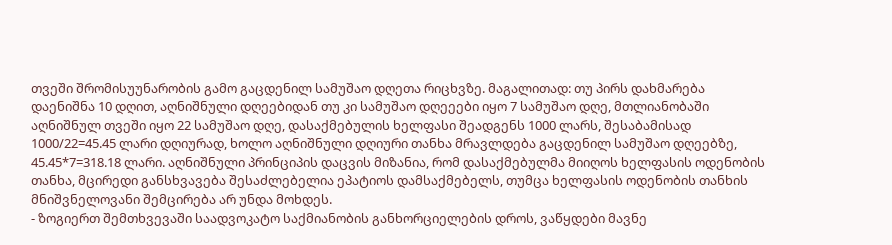თვეში შრომისუუნარობის გამო გაცდენილ სამუშაო დღეთა რიცხვზე. მაგალითად: თუ პირს დახმარება დაენიშნა 10 დღით, აღნიშნული დღეებიდან თუ კი სამუშაო დღეეები იყო 7 სამუშაო დღე, მთლიანობაში აღნიშნულ თვეში იყო 22 სამუშაო დღე, დასაქმებულის ხელფასი შეადგენს 1000 ლარს, შესაბამისად 1000/22=45.45 ლარი დღიურად, ხოლო აღნიშნული დღიური თანხა მრავლდება გაცდენილ სამუშაო დღეებზე, 45.45*7=318.18 ლარი. აღნიშნული პრინციპის დაცვის მიზანია, რომ დასაქმებულმა მიიღოს ხელფასის ოდენობის თანხა, მცირედი განსხვავება შესაძლებელია ეპატიოს დამსაქმებელს, თუმცა ხელფასის ოდენობის თანხის მნიშვნელოვანი შემცირება არ უნდა მოხდეს.
- ზოგიერთ შემთხვევაში საადვოკატო საქმიანობის განხორციელების დროს, ვაწყდები მავნე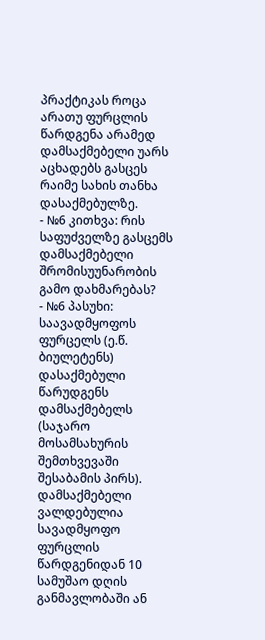პრაქტიკას როცა არათუ ფურცლის წარდგენა არამედ დამსაქმებელი უარს აცხადებს გასცეს რაიმე სახის თანხა დასაქმებულზე.
- №6 კითხვა: რის საფუძველზე გასცემს დამსაქმებელი შრომისუუნარობის გამო დახმარებას?
- №6 პასუხი: საავადმყოფოს ფურცელს (ე.წ. ბიულეტენს) დასაქმებული წარუდგენს დამსაქმებელს (საჯარო მოსამსახურის შემთხვევაში შესაბამის პირს). დამსაქმებელი ვალდებულია სავადმყოფო ფურცლის წარდგენიდან 10 სამუშაო დღის განმავლობაში ან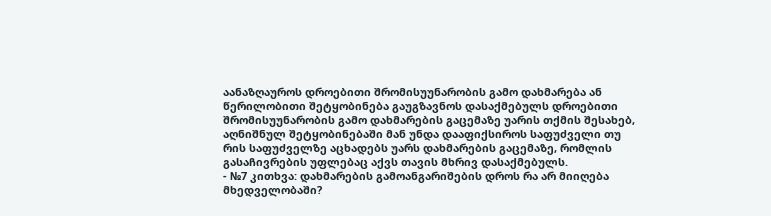აანაზღაუროს დროებითი შრომისუუნარობის გამო დახმარება ან წერილობითი შეტყობინება გაუგზავნოს დასაქმებულს დროებითი შრომისუუნარობის გამო დახმარების გაცემაზე უარის თქმის შესახებ, აღნიშნულ შეტყობინებაში მან უნდა დააფიქსიროს საფუძველი თუ რის საფუძველზე აცხადებს უარს დახმარების გაცემაზე, რომლის გასაჩივრების უფლებაც აქვს თავის მხრივ დასაქმებულს.
- №7 კითხვა: დახმარების გამოანგარიშების დროს რა არ მიიღება მხედველობაში?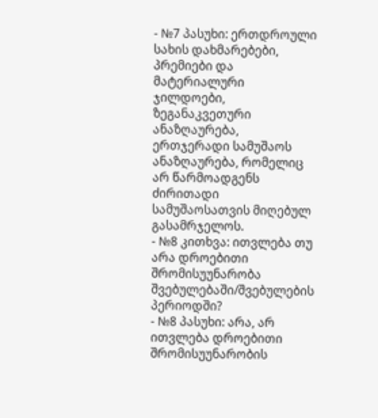- №7 პასუხი: ერთდროული სახის დახმარებები, პრემიები და მატერიალური ჯილდოები, ზეგანაკვეთური ანაზღაურება, ერთჯერადი სამუშაოს ანაზღაურება, რომელიც არ წარმოადგენს ძირითადი სამუშაოსათვის მიღებულ გასამრჯელოს.
- №8 კითხვა: ითვლება თუ არა დროებითი შრომისუუნარობა შვებულებაში/შვებულების პერიოდში?
- №8 პასუხი: არა, არ ითვლება დროებითი შრომისუუნარობის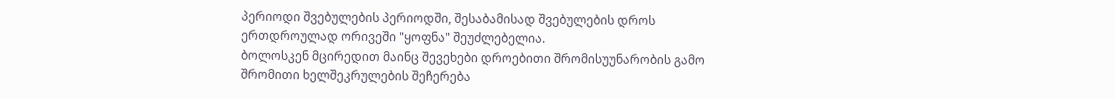პერიოდი შვებულების პერიოდში, შესაბამისად შვებულების დროს ერთდროულად ორივეში "ყოფნა" შეუძლებელია.
ბოლოსკენ მცირედით მაინც შევეხები დროებითი შრომისუუნარობის გამო შრომითი ხელშეკრულების შეჩერება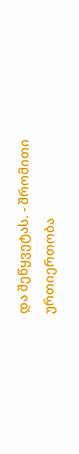და შეწყვეტას. - შრომითი ურთიერთობა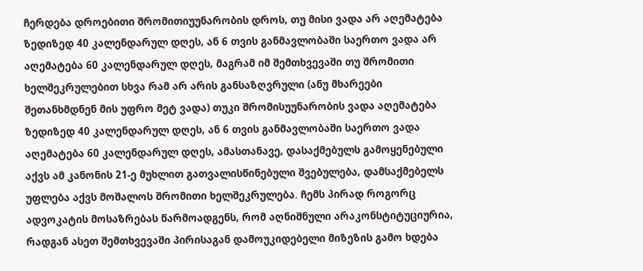ჩერდება დროებითი შრომითიუუნარობის დროს, თუ მისი ვადა არ აღემატება ზედიზედ 40 კალენდარულ დღეს, ან 6 თვის განმავლობაში საერთო ვადა არ აღემატება 60 კალენდარულ დღეს, მაგრამ იმ შემთხვევაში თუ შრომითი ხელშეკრულებით სხვა რამ არ არის განსაზღვრული (ანუ მხარეები შეთანხმდნენ მის უფრო მეტ ვადა) თუკი შრომისუუნარობის ვადა აღემატება ზედიზედ 40 კალენდარულ დღეს, ან 6 თვის განმავლობაში საერთო ვადა აღემატება 60 კალენდარულ დღეს, ამასთანავე, დასაქმებულს გამოყენებული აქვს ამ კანონის 21-ე მუხლით გათვალისწინებული შვებულება, დამსაქმებელს უფლება აქვს მოშალოს შრომითი ხელშეკრულება. ჩემს პირად როგორც ადვოკატის მოსაზრებას წარმოადგენს, რომ აღნიშნული არაკონსტიტუციურია, რადგან ასეთ შემთხვევაში პირისაგან დამოუკიდებელი მიზეზის გამო ხდება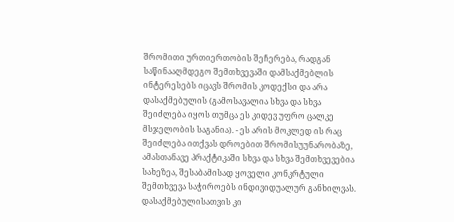შრომითი ურთიერთობის შეჩერება, რადგან საწინააღმდეგო შემთხვევაში დამსაქმებლის ინტერესებს იცავს შრომის კოდექსი და არა დასაქმებულის (გამოსავალია სხვა და სხვა შეიძლება იყოს თუმცა ეს კიდევ უფრო ცალკე მსჯელობის საგანია). - ეს არის მოკლედ ის რაც შეიძლება ითქვას დროებით შრომისუუნარობაზე, ამასთანავე პრაქტიკაში სხვა და სხვა შემთხვევებია სახეზეა, შესაბამისად ყოველი კონკრტული შემთხვევა საჭიროებს ინდივიდუალურ განხილვას. დასაქმებულისათვის კი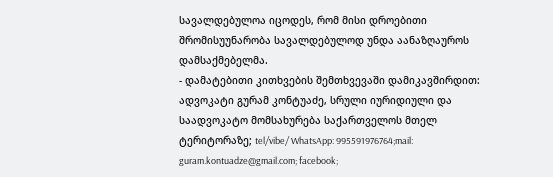სავალდებულოა იცოდეს, რომ მისი დროებითი შრომისუუნარობა სავალდებულოდ უნდა აანაზღაუროს დამსაქმებელმა.
- დამატებითი კითხვების შემთხვევაში დამიკავშირდით: ადვოკატი გურამ კონტუაძე, სრული იურიდიული და საადვოკატო მომსახურება საქართველოს მთელ ტერიტორაზე; tel/vibe/ WhatsApp: 995591976764;mail: guram.kontuadze@gmail.com; facebook;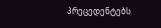პრეცედენტებს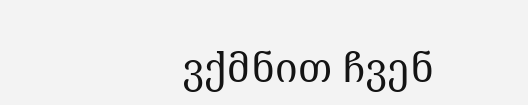ვქმნით ჩვენ